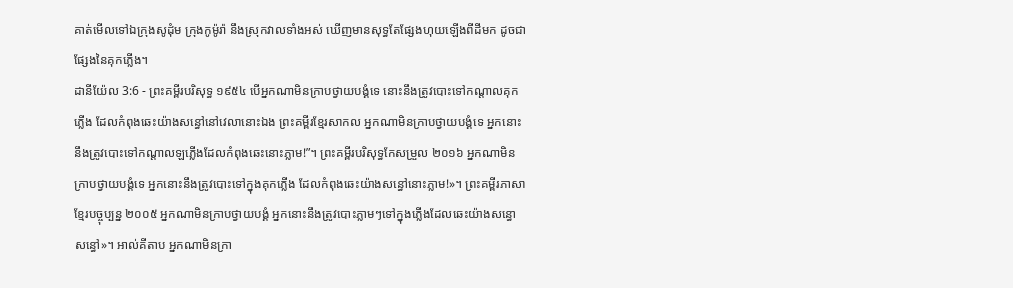គាត់មើលទៅឯក្រុងសូដុំម ក្រុងកូម៉ូរ៉ា នឹងស្រុកវាលទាំងអស់ ឃើញមានសុទ្ធតែផ្សែងហុយឡើងពីដីមក ដូចជាផ្សែងនៃគុកភ្លើង។
ដានីយ៉ែល 3:6 - ព្រះគម្ពីរបរិសុទ្ធ ១៩៥៤ បើអ្នកណាមិនក្រាបថ្វាយបង្គំទេ នោះនឹងត្រូវបោះទៅកណ្តាលគុកភ្លើង ដែលកំពុងឆេះយ៉ាងសន្ធៅនៅវេលានោះឯង ព្រះគម្ពីរខ្មែរសាកល អ្នកណាមិនក្រាបថ្វាយបង្គំទេ អ្នកនោះនឹងត្រូវបោះទៅកណ្ដាលឡភ្លើងដែលកំពុងឆេះនោះភ្លាម!”។ ព្រះគម្ពីរបរិសុទ្ធកែសម្រួល ២០១៦ អ្នកណាមិនក្រាបថ្វាយបង្គំទេ អ្នកនោះនឹងត្រូវបោះទៅក្នុងគុកភ្លើង ដែលកំពុងឆេះយ៉ាងសន្ធៅនោះភ្លាម!»។ ព្រះគម្ពីរភាសាខ្មែរបច្ចុប្បន្ន ២០០៥ អ្នកណាមិនក្រាបថ្វាយបង្គំ អ្នកនោះនឹងត្រូវបោះភ្លាមៗទៅក្នុងភ្លើងដែលឆេះយ៉ាងសន្ធោសន្ធៅ»។ អាល់គីតាប អ្នកណាមិនក្រា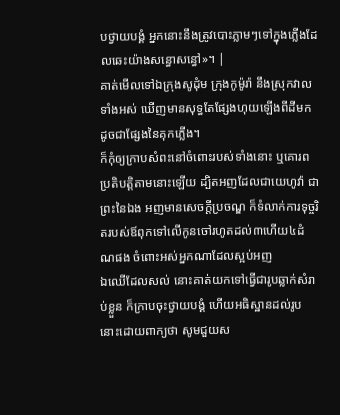បថ្វាយបង្គំ អ្នកនោះនឹងត្រូវបោះភ្លាមៗទៅក្នុងភ្លើងដែលឆេះយ៉ាងសន្ធោសន្ធៅ»។ |
គាត់មើលទៅឯក្រុងសូដុំម ក្រុងកូម៉ូរ៉ា នឹងស្រុកវាលទាំងអស់ ឃើញមានសុទ្ធតែផ្សែងហុយឡើងពីដីមក ដូចជាផ្សែងនៃគុកភ្លើង។
ក៏កុំឲ្យក្រាបសំពះនៅចំពោះរបស់ទាំងនោះ ឬគោរពប្រតិបត្តិតាមនោះឡើយ ដ្បិតអញដែលជាយេហូវ៉ា ជាព្រះនៃឯង អញមានសេចក្ដីប្រចណ្ឌ ក៏ទំលាក់ការទុច្ចរិតរបស់ឪពុកទៅលើកូនចៅរហូតដល់៣ហើយ៤ដំណផង ចំពោះអស់អ្នកណាដែលស្អប់អញ
ឯឈើដែលសល់ នោះគាត់យកទៅធ្វើជារូបឆ្លាក់សំរាប់ខ្លួន ក៏ក្រាបចុះថ្វាយបង្គំ ហើយអធិស្ឋានដល់រូបនោះដោយពាក្យថា សូមជួយស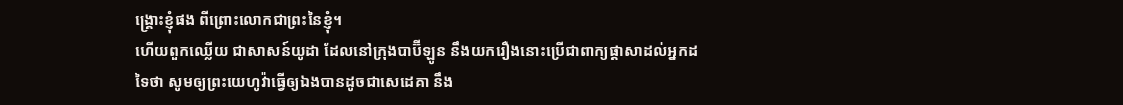ង្គ្រោះខ្ញុំផង ពីព្រោះលោកជាព្រះនៃខ្ញុំ។
ហើយពួកឈ្លើយ ជាសាសន៍យូដា ដែលនៅក្រុងបាប៊ីឡូន នឹងយករឿងនោះប្រើជាពាក្យផ្តាសាដល់អ្នកដទៃថា សូមឲ្យព្រះយេហូវ៉ាធ្វើឲ្យឯងបានដូចជាសេដេគា នឹង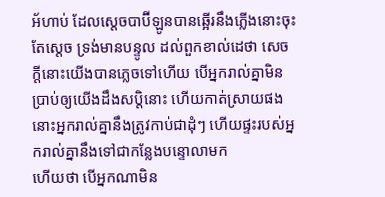អ័ហាប់ ដែលស្តេចបាប៊ីឡូនបានឆ្អើរនឹងភ្លើងនោះចុះ
តែស្តេច ទ្រង់មានបន្ទូល ដល់ពួកខាល់ដេថា សេចក្ដីនោះយើងបានភ្លេចទៅហើយ បើអ្នករាល់គ្នាមិនប្រាប់ឲ្យយើងដឹងសប្តិនោះ ហើយកាត់ស្រាយផង នោះអ្នករាល់គ្នានឹងត្រូវកាប់ជាដុំៗ ហើយផ្ទះរបស់អ្នករាល់គ្នានឹងទៅជាកន្លែងបន្ទោលាមក
ហើយថា បើអ្នកណាមិន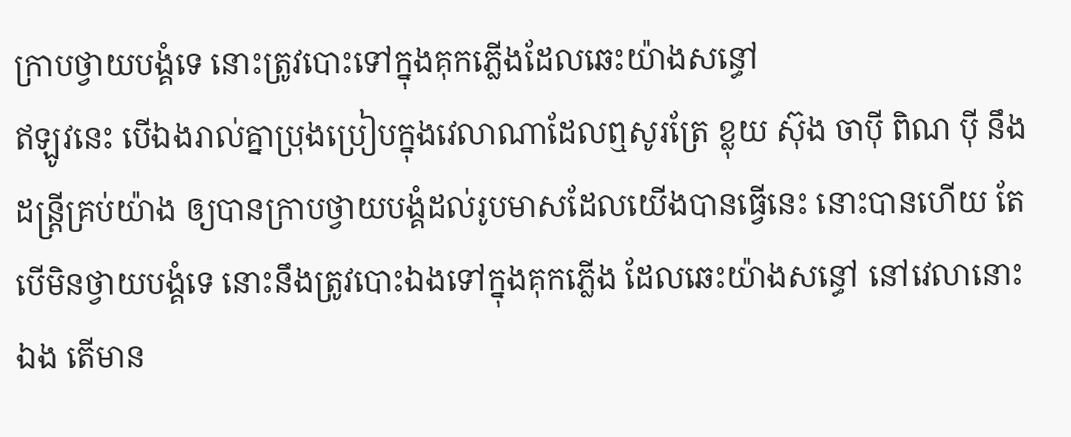ក្រាបថ្វាយបង្គំទេ នោះត្រូវបោះទៅក្នុងគុកភ្លើងដែលឆេះយ៉ាងសន្ធៅ
ឥឡូវនេះ បើឯងរាល់គ្នាប្រុងប្រៀបក្នុងវេលាណាដែលឮសូរត្រែ ខ្លុយ ស៊ុង ចាប៉ី ពិណ ប៉ី នឹងដន្ត្រីគ្រប់យ៉ាង ឲ្យបានក្រាបថ្វាយបង្គំដល់រូបមាសដែលយើងបានធ្វើនេះ នោះបានហើយ តែបើមិនថ្វាយបង្គំទេ នោះនឹងត្រូវបោះឯងទៅក្នុងគុកភ្លើង ដែលឆេះយ៉ាងសន្ធៅ នៅវេលានោះឯង តើមាន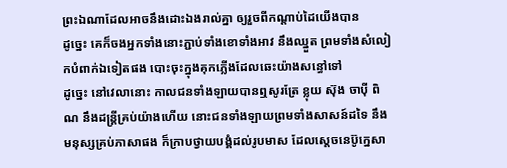ព្រះឯណាដែលអាចនឹងដោះឯងរាល់គ្នា ឲ្យរួចពីកណ្តាប់ដៃយើងបាន
ដូច្នេះ គេក៏ចងអ្នកទាំងនោះភ្ជាប់ទាំងខោទាំងអាវ នឹងឈ្នួត ព្រមទាំងសំលៀកបំពាក់ឯទៀតផង បោះចុះក្នុងគុកភ្លើងដែលឆេះយ៉ាងសន្ធៅទៅ
ដូច្នេះ នៅវេលានោះ កាលជនទាំងឡាយបានឮសូរត្រែ ខ្លុយ ស៊ុង ចាប៉ី ពិណ នឹងដន្ត្រីគ្រប់យ៉ាងហើយ នោះជនទាំងឡាយព្រមទាំងសាសន៍ដទៃ នឹងមនុស្សគ្រប់ភាសាផង ក៏ក្រាបថ្វាយបង្គំដល់រូបមាស ដែលស្តេចនេប៊ូក្នេសា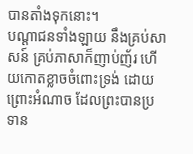បានតាំងទុកនោះ។
បណ្តាជនទាំងឡាយ នឹងគ្រប់សាសន៍ គ្រប់ភាសាក៏ញាប់ញ័រ ហើយកោតខ្លាចចំពោះទ្រង់ ដោយព្រោះអំណាច ដែលព្រះបានប្រទាន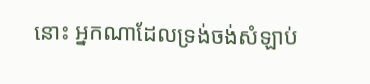នោះ អ្នកណាដែលទ្រង់ចង់សំឡាប់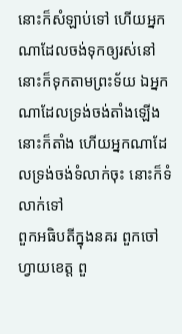នោះក៏សំឡាប់ទៅ ហើយអ្នកណាដែលចង់ទុកឲ្យរស់នៅ នោះក៏ទុកតាមព្រះទ័យ ឯអ្នកណាដែលទ្រង់ចង់តាំងឡើង នោះក៏តាំង ហើយអ្នកណាដែលទ្រង់ចង់ទំលាក់ចុះ នោះក៏ទំលាក់ទៅ
ពួកអធិបតីក្នុងនគរ ពួកចៅហ្វាយខេត្ត ពួ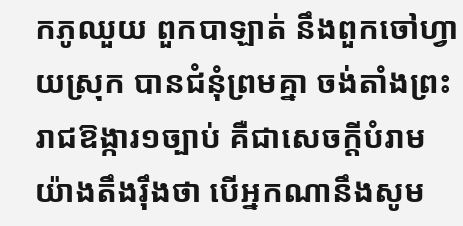កភូឈួយ ពួកបាឡាត់ នឹងពួកចៅហ្វាយស្រុក បានជំនុំព្រមគ្នា ចង់តាំងព្រះរាជឱង្ការ១ច្បាប់ គឺជាសេចក្ដីបំរាមយ៉ាងតឹងរ៉ឹងថា បើអ្នកណានឹងសូម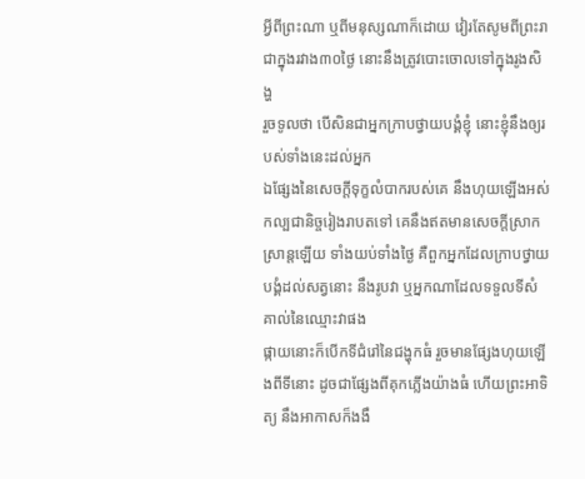អ្វីពីព្រះណា ឬពីមនុស្សណាក៏ដោយ វៀរតែសូមពីព្រះរាជាក្នុងរវាង៣០ថ្ងៃ នោះនឹងត្រូវបោះចោលទៅក្នុងរូងសិង្ហ
រួចទូលថា បើសិនជាអ្នកក្រាបថ្វាយបង្គំខ្ញុំ នោះខ្ញុំនឹងឲ្យរបស់ទាំងនេះដល់អ្នក
ឯផ្សែងនៃសេចក្ដីទុក្ខលំបាករបស់គេ នឹងហុយឡើងអស់កល្បជានិច្ចរៀងរាបតទៅ គេនឹងឥតមានសេចក្ដីស្រាកស្រាន្តឡើយ ទាំងយប់ទាំងថ្ងៃ គឺពួកអ្នកដែលក្រាបថ្វាយបង្គំដល់សត្វនោះ នឹងរូបវា ឬអ្នកណាដែលទទួលទីសំគាល់នៃឈ្មោះវាផង
ផ្កាយនោះក៏បើកទីជំរៅនៃជង្ហុកធំ រួចមានផ្សែងហុយឡើងពីទីនោះ ដូចជាផ្សែងពីគុកភ្លើងយ៉ាងធំ ហើយព្រះអាទិត្យ នឹងអាកាសក៏ងងឹ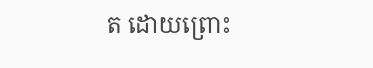ត ដោយព្រោះ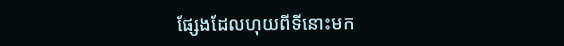ផ្សែងដែលហុយពីទីនោះមក